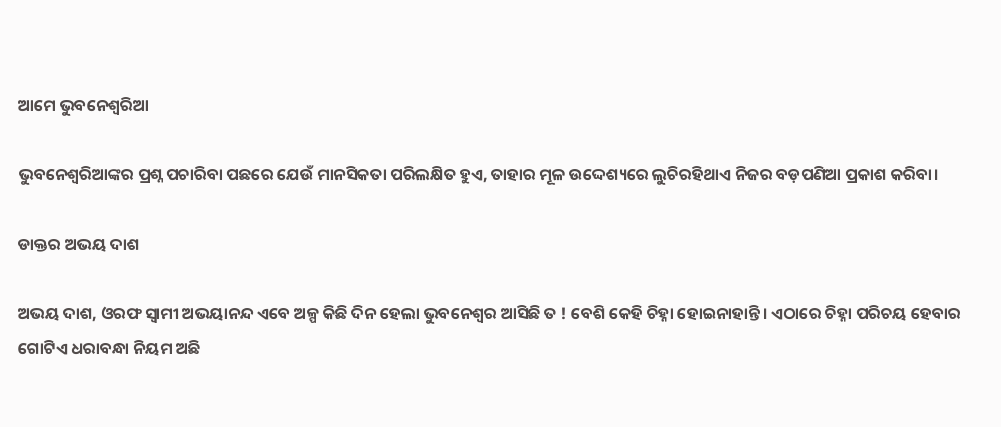ଆମେ ଭୁବନେଶ୍ବରିଆ

ଭୁବନେଶ୍ୱରିଆଙ୍କର ପ୍ରଶ୍ନ ପଚାରିବା ପଛରେ ଯେଉଁ ମାନସିକତା ପରିଲକ୍ଷିତ ହୁଏ, ତାହାର ମୂଳ ଉଦ୍ଦେଶ୍ୟରେ ଲୁଚିରହିଥାଏ ନିଜର ବଡ଼ପଣିଆ ପ୍ରକାଶ କରିବା।

ଡାକ୍ତର ଅଭୟ ଦାଶ

ଅଭୟ ଦାଶ, ଓରଫ ସ୍ବାମୀ ଅଭୟାନନ୍ଦ ଏବେ ଅଳ୍ପ କିଛି ଦିନ ହେଲା ଭୁବନେଶ୍ୱର ଆସିଛି ତ ! ବେଶି କେହି ଚିହ୍ନା ହୋଇନାହାନ୍ତି। ଏଠାରେ ଚିହ୍ନା ପରିଚୟ ହେବାର ଗୋଟିଏ ଧରାବନ୍ଧା ନିୟମ ଅଛି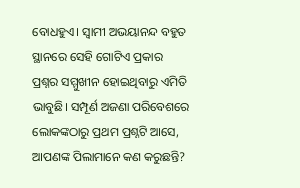ବୋଧହୁଏ। ସ୍ବାମୀ ଅଭୟାନନ୍ଦ ବହୁତ ସ୍ଥାନରେ ସେହି ଗୋଟିଏ ପ୍ରକାର ପ୍ରଶ୍ନର ସମ୍ମୁଖୀନ ହୋଇଥିବାରୁ ଏମିତି ଭାବୁଛି। ସମ୍ପୂର୍ଣ ଅଜଣା ପରିବେଶରେ ଲୋକଙ୍କଠାରୁ ପ୍ରଥମ ପ୍ରଶ୍ନଟି ଆସେ, ଆପଣଙ୍କ ପିଲାମାନେ କଣ କରୁଛନ୍ତି?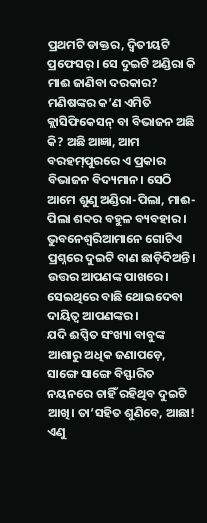ପ୍ରଥମଟି ଡାକ୍ତର, ଦ୍ବିତୀୟଟି ପ୍ରଫେସର୍‌। ସେ ଦୁଇଟି ଅଣ୍ଡିରା କି ମାଈ ଜାଣିବା ଦରକାର? ମଣିଷଙ୍କର କ’ଣ ଏମିତି କ୍ଲାସିଫିକେସନ୍ ବା ବିଭାଜନ ଅଛି କି? ଅଛି ଆଜ୍ଞା, ଆମ ବରହମ୍‌ପୁରରେ ଏ ପ୍ରକାର ବିଭାଜନ ବିଦ୍ୟମାନ। ସେଠି ଆମେ ଶୁଣୁ ଅଣ୍ଡିରା-ପିଲା, ମାଈ-ପିଲା ଶବ୍ଦର ବହୁଳ ବ୍ୟବହାର। ଭୁବନେଶ୍ବରିଆମାନେ ଗୋଟିଏ ପ୍ରଶ୍ନରେ ଦୁଇଟି ବାଣ ଛାଡ଼ିଦିଅନ୍ତି। ଉତ୍ତର ଆପଣଙ୍କ ପାଖରେ। ସେଇଥିରେ ବାଛି ଥୋଇଦେବା ଦାୟିତ୍ୱ ଆପଣଙ୍କର।
ଯଦି ଈପ୍ସିତ ସଂଖ୍ୟା ବାବୁଙ୍କ ଆଶାରୁ ଅଧିକ ଜଣାପଡ଼େ, ସାଙ୍ଗେ ସାଙ୍ଗେ ବିସ୍ଫାରିତ ନୟନରେ ଚାହିଁ ରହିଥିବ ଦୁଇଟି ଆଖି। ତା’ସହିତ ଶୁଣିବେ, ଆଛା! ଏଣୁ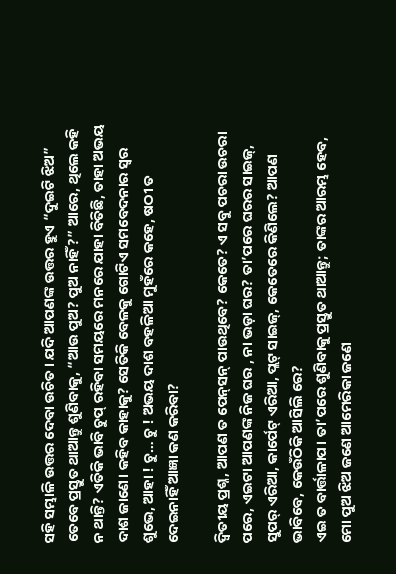ସହି ସମ୍ଭାଳି ଉତ୍ତର ଦେବା ଉଚିତ। ଯଦି ଆପଣଙ୍କ ଉତ୍ତର ହୁଏ “ଦୁଇଟି ଝିଅ” ତେବେ ପ୍ରସ୍ତୁତ ଥାଆନ୍ତୁ ଶୁଣିବାକୁ, “ଆଉ ପୁଅ? ପୁଅ ନାହିଁ?” ଆରେ, ଥିଲେ କହି ନ ଥାନ୍ତି? ଏତିକି ଭାବି ଚୁପ୍ ରହିବା ସମୟରେ ମନରେ ଯାହା ବିତିଛି, ତାହା ଅଭୟ ଦାଶ ଜାଣେ। କହିବ କାହାକୁ? ସେତିକି ବେଳକୁ ଗୋଟିଏ ସମବେଦନାର ସ୍ୱର ଶୁଭେ, ଆହା ! ଚୁ… ଚୁ ! ଅଭୟ ଦାଶ ବହଳିଆ ମୁହଁରେ କହେ, ଷଠୀ ତ ଦେଇନାହିଁ ଆଜ୍ଞା କଣ କରିବା?

ଦ୍ବିତୀୟ ପ୍ରଶ୍ନ, ଆପଣ ତ ପେନ୍‌ସନ୍ ପାଉଥିବେ? କେତେ? ଏ ସବୁ ପଚରା ଉଚରା ପରେ, ଏଇଟା ଆପଣଙ୍କ ନିଜ ଘର , ନା ଭଡ଼ା ଘର? ତା’ପରେ ଘରର ସାଇଜ୍, ସୁପର୍‌ ଏରିଆ, କାର୍ପେଟ୍ ଏରିଆ, ପ୍ଲଟ୍ ସାଇଜ୍, କେତେରେ କିଣିଲେ? ଆପଣ ଭାବିବେ, କେଉଁଠିକି ଆସିଲି ରେ?
ଏଇ ତ ବାର୍ତ୍ତାଳାପ। ତା’ପରେ ଶୁଣିବାକୁ ପ୍ରସ୍ତୁତ ଥାଆନ୍ତୁ; ତାଙ୍କର ଆରମ୍ଭ ହେବ, ମୋ ପୁଅ ଝିଅ ଜଣେ ଆମେରିକା ଜଣେ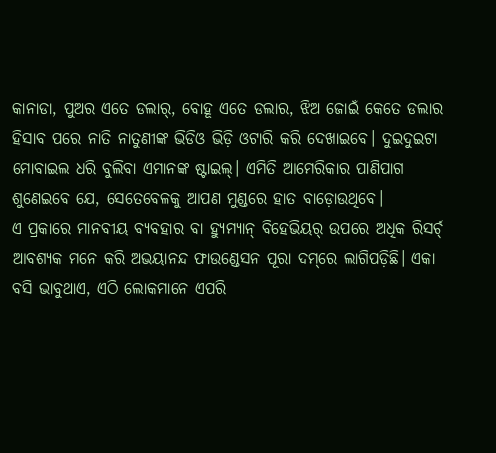କାନାଡା, ପୁଅର ଏତେ ଡଲାର୍‌, ବୋହୂ ଏତେ ଡଲାର, ଝିଅ ଜୋଇଁ କେତେ ଡଲାର ହିସାବ ପରେ ନାତି ନାତୁଣୀଙ୍କ ଭିଡିଓ ଭିଡ଼ି ଓଟାରି କରି ଦେଖାଇବେ। ଦୁଇଦୁଇଟା ମୋବାଇଲ ଧରି ବୁଲିବା ଏମାନଙ୍କ ଷ୍ଟାଇଲ୍। ଏମିତି ଆମେରିକାର ପାଣିପାଗ ଶୁଣେଇବେ ଯେ, ସେତେବେଳକୁ ଆପଣ ମୁଣ୍ଡରେ ହାତ ବାଡ଼ୋଉଥିବେ।
ଏ ପ୍ରକାରେ ମାନବୀୟ ବ୍ୟବହାର ବା ହ୍ୟୁମ୍ୟାନ୍ ବିହେଭିୟର୍‌ ଉପରେ ଅଧିକ ରିସର୍ଚ୍‌ ଆବଶ୍ୟକ ମନେ କରି ଅଭୟାନନ୍ଦ ଫାଉଣ୍ଡେସନ ପୂରା ଦମ୍‌ରେ ଲାଗିପଡ଼ିଛି। ଏକା ବସି ଭାବୁଥାଏ, ଏଠି ଲୋକମାନେ ଏପରି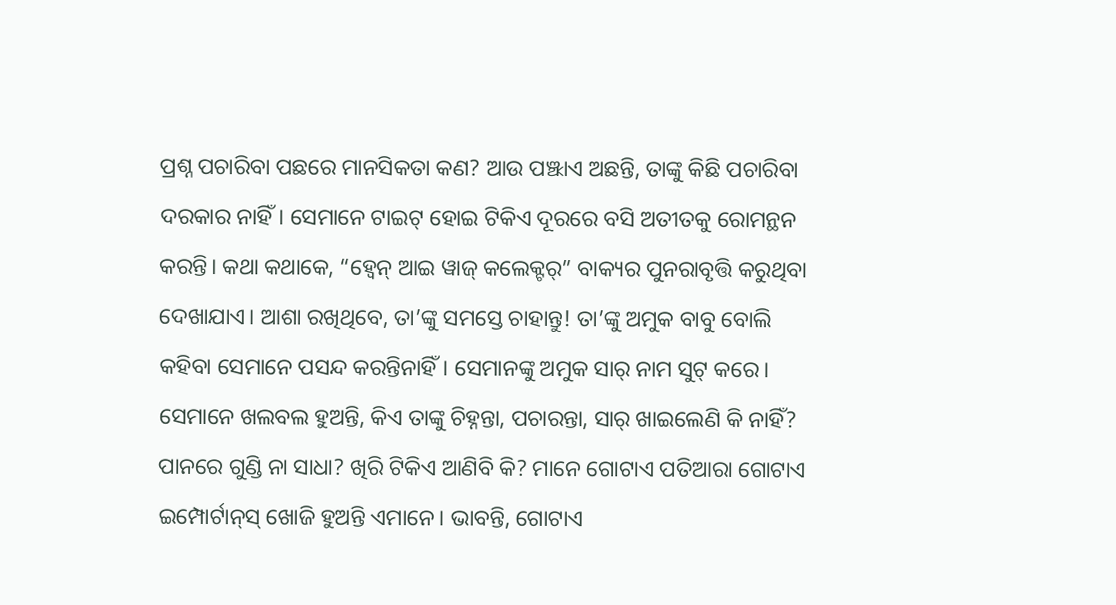ପ୍ରଶ୍ନ ପଚାରିବା ପଛରେ ମାନସିକତା କଣ? ଆଉ ପଞ୍ଝାଏ ଅଛନ୍ତି, ତାଙ୍କୁ କିଛି ପଚାରିବା ଦରକାର ନାହିଁ। ସେମାନେ ଟାଇଟ୍ ହୋଇ ଟିକିଏ ଦୂରରେ ବସି ଅତୀତକୁ ରୋମନ୍ଥନ କରନ୍ତି। କଥା କଥାକେ, “ହ୍ବେନ୍ ଆଇ ୱାଜ୍ କଲେକ୍ଟର୍‌” ବାକ୍ୟର ପୁନରାବୃତ୍ତି କରୁଥିବା ଦେଖାଯାଏ। ଆଶା ରଖିଥିବେ, ତା’ଙ୍କୁ ସମସ୍ତେ ଚାହାନ୍ତୁ! ତା’ଙ୍କୁ ଅମୁକ ବାବୁ ବୋଲି କହିବା ସେମାନେ ପସନ୍ଦ କରନ୍ତିନାହିଁ। ସେମାନଙ୍କୁ ଅମୁକ ସାର୍ ନାମ ସୁଟ୍ କରେ। ସେମାନେ ଖଲବଲ ହୁଅନ୍ତି, କିଏ ତାଙ୍କୁ ଚିହ୍ନନ୍ତା, ପଚାରନ୍ତା, ସାର୍ ଖାଇଲେଣି କି ନାହିଁ? ପାନରେ ଗୁଣ୍ଡି ନା ସାଧା? ଖିରି ଟିକିଏ ଆଣିବି କି? ମାନେ ଗୋଟାଏ ପତିଆରା ଗୋଟାଏ ଇମ୍ପୋର୍ଟାନ୍‌ସ୍ ଖୋଜି ହୁଅନ୍ତି ଏମାନେ। ଭାବନ୍ତି, ଗୋଟାଏ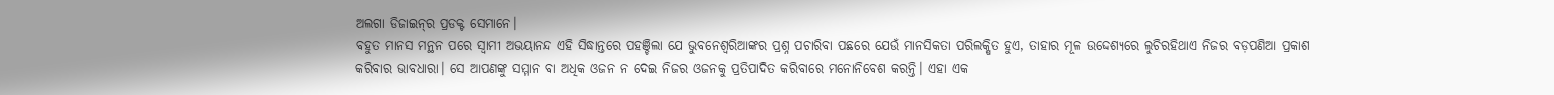ଅଲଗା ଡିଜାଇନ୍‌ର ପ୍ରଡକ୍ଟ ସେମାନେ।
ବହୁତ ମାନସ ମନ୍ଥନ ପରେ ସ୍ବାମୀ ଅଭୟାନନ୍ଦ ଏହି ସିଦ୍ଧାନ୍ତରେ ପହଞ୍ଚିଲା ଯେ ଭୁବନେଶ୍ୱରିଆଙ୍କର ପ୍ରଶ୍ନ ପଚାରିବା ପଛରେ ଯେଉଁ ମାନସିକତା ପରିଲକ୍ଷିତ ହୁଏ, ତାହାର ମୂଳ ଉଦ୍ଦେଶ୍ୟରେ ଲୁଚିରହିଥାଏ ନିଜର ବଡ଼ପଣିଆ ପ୍ରକାଶ କରିବାର ଭାବଧାରା। ସେ ଆପଣଙ୍କୁ ସମ୍ମାନ ବା ଅଧିକ ଓଜନ ନ ଦେଇ ନିଜର ଓଜନକୁ ପ୍ରତିପାଦିତ କରିବାରେ ମନୋନିବେଶ କରନ୍ତି। ଏହା ଏକ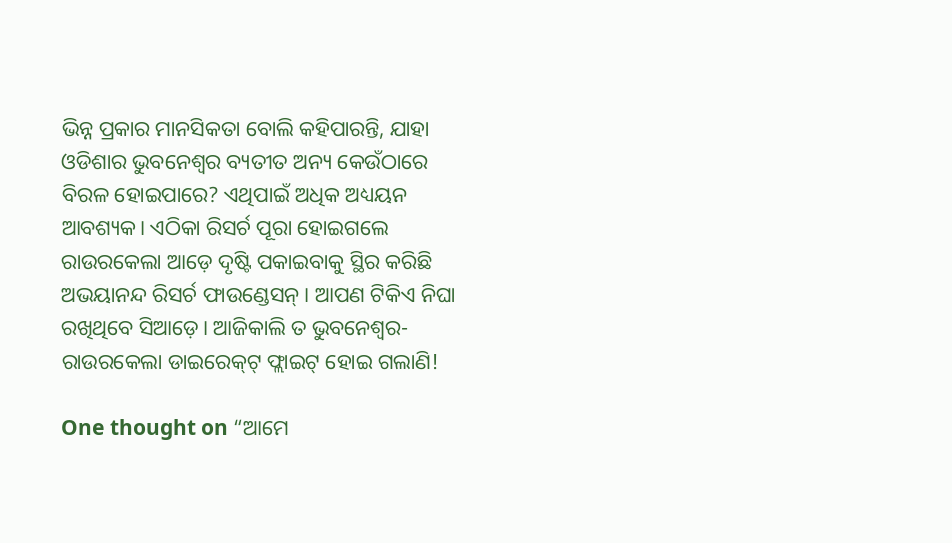ଭିନ୍ନ ପ୍ରକାର ମାନସିକତା ବୋଲି କହିପାରନ୍ତି, ଯାହା ଓଡିଶାର ଭୁବନେଶ୍ୱର ବ୍ୟତୀତ ଅନ୍ୟ କେଉଁଠାରେ ବିରଳ ହୋଇପାରେ? ଏଥିପାଇଁ ଅଧିକ ଅଧ୍ୟୟନ ଆବଶ୍ୟକ। ଏଠିକା ରିସର୍ଚ ପୂରା ହୋଇଗଲେ ରାଉରକେଲା ଆଡ଼େ ଦୃଷ୍ଟି ପକାଇବାକୁ ସ୍ଥିର କରିଛି ଅଭୟାନନ୍ଦ ରିସର୍ଚ ଫାଉଣ୍ଡେସନ୍‌ । ଆପଣ ଟିକିଏ ନିଘା ରଖିଥିବେ ସିଆଡ଼େ। ଆଜିକାଲି ତ ଭୁବନେଶ୍ୱର-ରାଉରକେଲା ଡାଇରେକ୍‌ଟ୍‌ ଫ୍ଲାଇଟ୍ ହୋଇ ଗଲାଣି!

One thought on “ଆମେ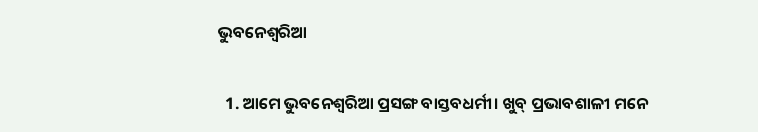ଭୁବନେଶ୍ବରିଆ

  1. ଆମେ ଭୁବନେଶ୍ଵରିଆ ପ୍ରସଙ୍ଗ ବାସ୍ତବଧର୍ମୀ। ଖୁବ୍ ପ୍ରଭାବଶାଳୀ ମନେ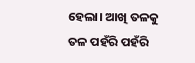ହେଲା। ଆଖି ତଳକୁ ତଳ ପହଁରି ପହଁରି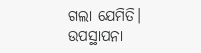ଗଲା ଯେମିତି। ଉପସ୍ଥାପନା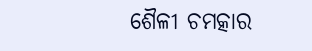ଶୈଳୀ ଚମତ୍କାର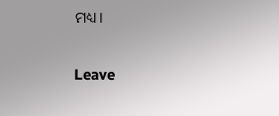ମଧ୍ୟ।

Leave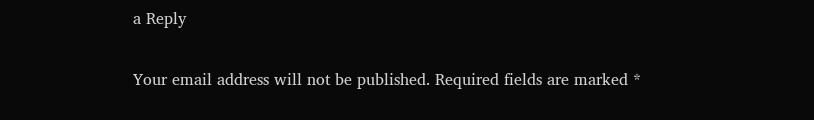a Reply

Your email address will not be published. Required fields are marked *